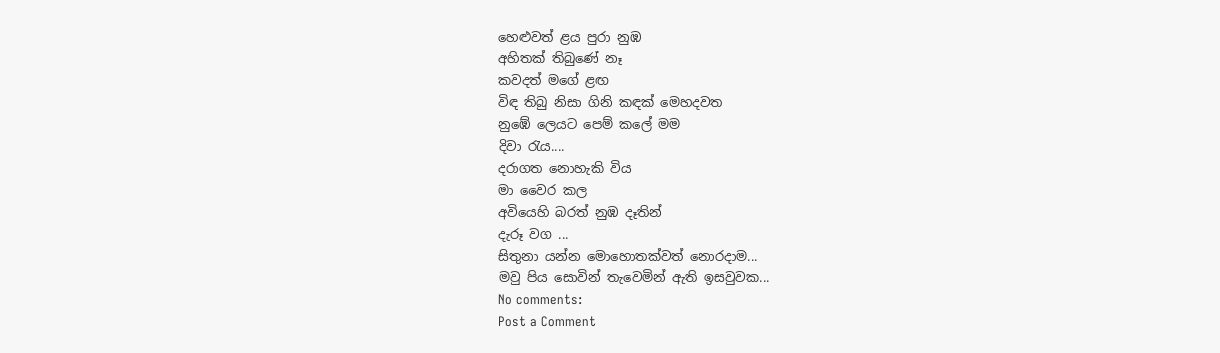හෙළුවත් ළය පුරා නුඹ
අහිතක් තිබුණේ නෑ
කවදත් මගේ ළඟ
විඳ තිබු නිසා ගිනි කඳක් මෙහදවත
නුඹේ ලෙයට පෙම් කලේ මම
දිවා රැය....
දරාගත නොහැකි විය
මා වෛර කල
අවියෙහි බරත් නුඹ දෑතින්
දැරූ වග ...
සිතුනා යන්න මොහොතක්වත් නොරදාම...
මවු පිය සොවින් තැවෙමින් ඇති ඉසවුවක...
No comments:
Post a Comment